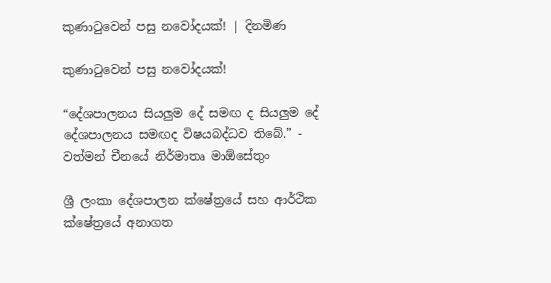කුණාටුවෙන් පසු නවෝදයක්! | දිනමිණ

කුණාටුවෙන් පසු නවෝදයක්!

“දේශපාලනය සියලුම දේ සමඟ ද සියලුම දේ දේශපාලනය සමඟද විෂයබද්ධව තිබේ.” - වත්මන් චීනයේ නිර්මාතෘ මාඕසේතුං

ශ්‍රී ලංකා දේශපාලන ක්ෂේත්‍රයේ සහ ආර්ථික ක්ෂේත්‍රයේ අනාගත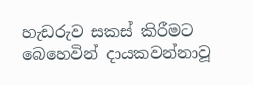හැඩරුව සකස් කිරීමට බෙහෙවින් දායකවන්නාවූ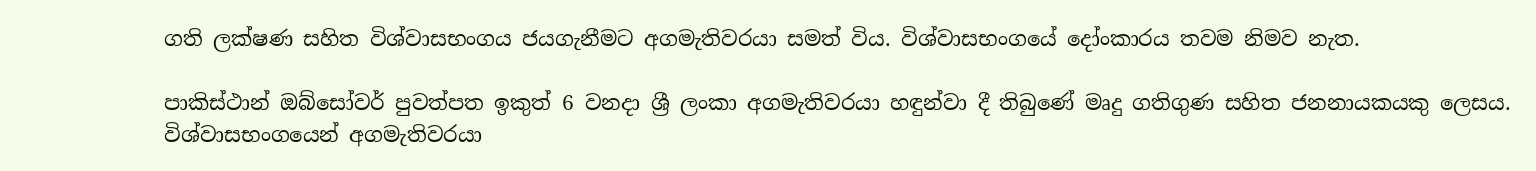ගති ලක්ෂණ සහිත විශ්වාසභංගය ජයගැනීමට අගමැතිවරයා සමත් විය. විශ්වාසභංගයේ දෝංකාරය තවම නිමව නැත.

පාකිස්ථාන් ඔබ්සෝවර් පුවත්පත ඉකුත් 6 වනදා ශ්‍රී ලංකා අගමැතිවරයා හඳුන්වා දී තිබුණේ මෘදු ගතිගුණ සහිත ජනනායකයකු ලෙසය. විශ්වාසභංගයෙන් අගමැතිවරයා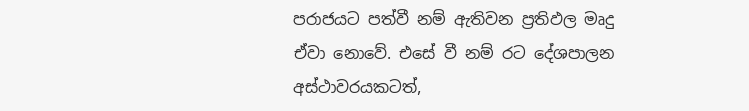පරාජයට පත්වී නම් ඇතිවන ප්‍රතිඵල මෘදු ඒවා නොවේ. එසේ වී නම් රට දේශපාලන අස්ථාවරයකටත්,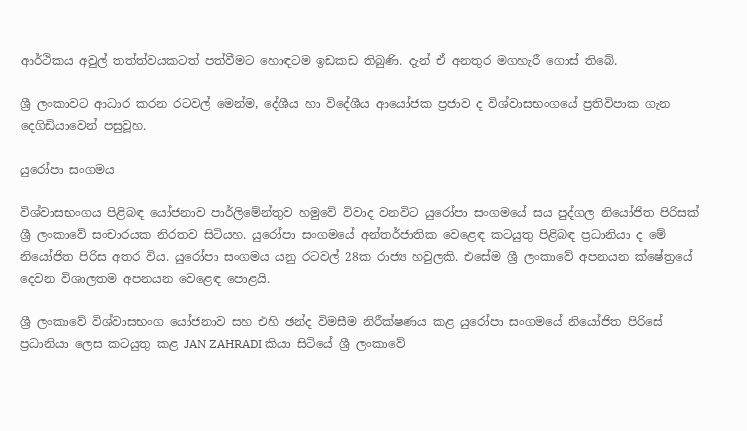ආර්ථිකය අවුල් තත්ත්වයකටත් පත්වීමට හොඳටම ඉඩකඩ තිබුණි. දැන් ඒ අනතුර මගහැරී ගොස් තිබේ.

ශ්‍රී ලංකාවට ආධාර කරන රටවල් මෙන්ම, දේශීය හා විදේශීය ආයෝජක ප්‍රජාව ද විශ්වාසභංග‍යේ ප්‍රතිවිපාක ගැන දෙගිඩියාවෙන් පසුවූහ.

යුරෝපා සංගමය

විශ්වාසභංගය පිළිබඳ යෝජනාව පාර්ලිමේන්තුව හමුවේ විවාද වනවිට යුරෝපා සංගමයේ සය පුද්ගල නියෝජිත පිරිසක් ශ්‍රී ලංකාවේ සංචාරයක නිරතව සිටියහ. යුරෝපා සංගමයේ අන්තර්ජාතික වෙළෙඳ කටයුතු පිළිබඳ ප්‍රධානියා ද මේ නියෝජිත පිරිස අතර විය. යුරෝපා සංගමය යනු රටවල් 28ක රාජ්‍ය හවුලකි. එසේම ශ්‍රී ලංකාවේ අපනයන ක්ෂේත්‍රයේ දෙවන විශාලතම අපනයන වෙළෙඳ පොළයි.

ශ්‍රී ලංකාවේ විශ්වාසභංග යෝජනාව සහ එහි ඡන්ද විමසීම නිරීක්ෂණය කළ යුරෝපා සංගමයේ නියෝජිත පිරිසේ ප්‍රධානියා ලෙස කටයුතු කළ JAN ZAHRADI කියා සිටියේ ශ්‍රී ලංකාවේ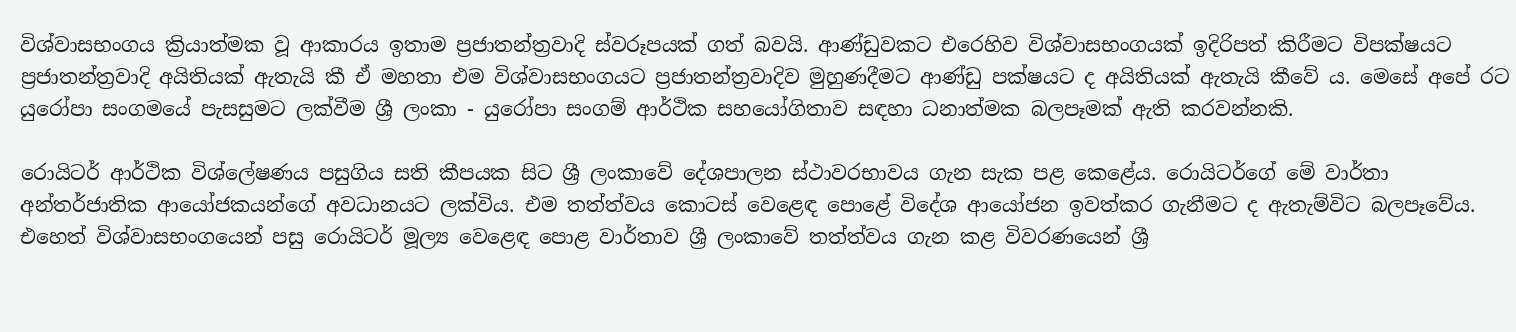විශ්වාසභංගය ක්‍රියාත්මක වූ ආකාරය ඉතාම ප්‍රජාතන්ත්‍රවාදි ස්වරූපයක් ගත් බවයි. ආණ්ඩුවකට එරෙහිව විශ්වාසභංගයක් ඉදිරිපත් කිරීමට විපක්ෂයට ප්‍රජාතන්ත්‍රවාදි අයිතියක් ඇතැයි කී ඒ මහතා එම විශ්වාසභංගයට ප්‍රජාතන්ත්‍රවාදිව මුහුණදීමට ආණ්ඩු පක්ෂයට ද අයිතියක් ඇතැයි කීවේ ය. මෙසේ අපේ රට යුරෝපා සංගමයේ පැසසුමට ලක්වීම ශ්‍රී ලංකා - යුරෝපා සංගම් ආර්ථික සහ‍යෝගිතාව සඳහා ධනාත්මක බලපෑමක් ඇති කරවන්නකි.

රොයිටර් ආර්ථික විශ්ලේෂණය පසුගිය සති කීපයක සිට ශ්‍රී ලංකාවේ දේශපාලන ස්ථාවරභාවය ගැන සැක පළ කෙළේය. රොයිටර්ගේ මේ වාර්තා අන්තර්ජාතික ආයෝජකයන්ගේ අවධානයට ලක්විය. එම තත්ත්වය කොටස් වෙළෙඳ පොළේ විදේශ ආයෝජන ඉවත්කර ගැනීමට ද ඇතැම්විට බලපෑවේය. එහෙත් විශ්වාසභංගයෙන් පසු රොයිටර් මූල්‍ය වෙළෙඳ පොළ වාර්තාව ශ්‍රී ලංකාවේ තත්ත්වය ගැන කළ විවරණයෙන් ශ්‍රී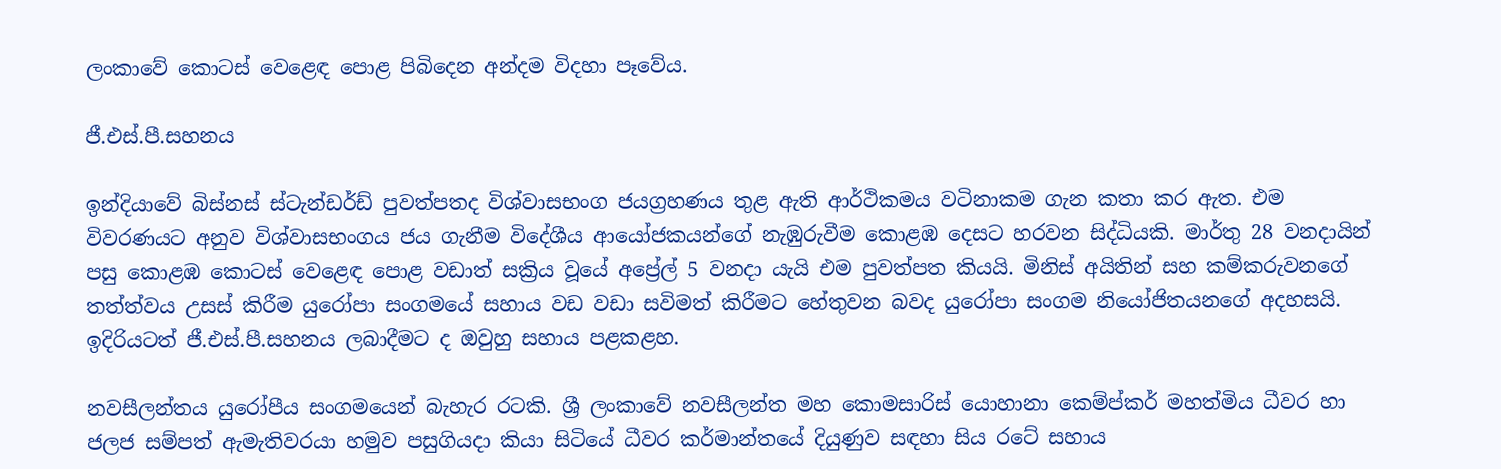ලංකාවේ කොටස් වෙළෙඳ පොළ පිබිදෙන අන්දම විදහා පෑවේය.

ජී.එස්.පී.සහනය

ඉන්දියාවේ බිස්නස් ස්ටැන්ඩර්ඩ් පුවත්පතද විශ්වාසභංග ජයග්‍රහණය තුළ ඇති ආර්ථිකමය වටිනාකම ගැන කතා කර ඇත. එම විවරණයට අනුව විශ්වාසභංගය ජය ගැනීම විදේශීය ආයෝජකයන්ගේ නැඹුරුවීම කොළඹ දෙසට හරවන සිද්ධියකි. මාර්තු 28 වනදායින් පසු කොළඹ කොටස් වෙළෙඳ පොළ වඩාත් සක්‍රිය වූයේ අප්‍රේල් 5 වනදා යැයි එම පුවත්පත කියයි. මිනිස් අයිතින් සහ කම්කරුවනගේ තත්ත්වය උසස් කිරීම යුරෝපා සංගමයේ සහාය වඩ වඩා සවිමත් කිරීමට හේතුවන බවද යුරෝපා සංගම නියෝජිතයනගේ අදහසයි. ඉදිරියටත් ජී.එස්.පී.සහනය ලබාදීමට ද ඔවුහු සහාය පළකළහ.

නවසීලන්තය යුරෝපීය සංගමයෙන් බැහැර රටකි. ශ්‍රී ලංකාවේ නවසීලන්ත මහ කොමසාරිස් යොහානා කෙම්ප්කර් මහත්මිය ධීවර හා ජලජ සම්පත් ඇමැතිවරයා හමුව පසුගියදා කියා සිටියේ ධීවර කර්මාන්තයේ දියුණුව සඳහා සිය රටේ සහාය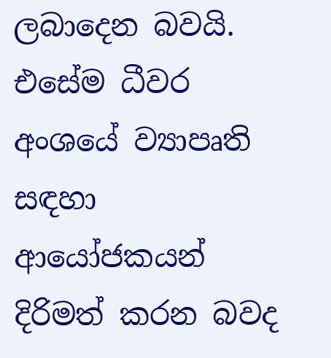ලබාදෙන බවයි. එසේම ධීවර අංශයේ ව්‍යාපෘති සඳහා ආයෝජකයන් දිරිමත් කරන බවද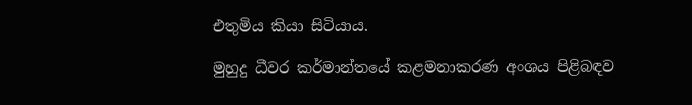එතුමිය කියා සිටියාය.

මුහුදු ධීවර කර්මාන්තයේ කළමනාකරණ අංශය පිළිබඳව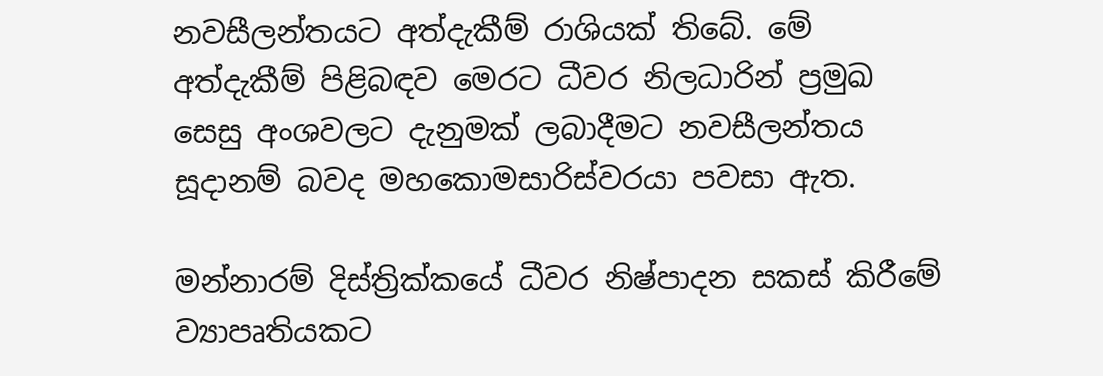නවසීලන්තයට අත්දැකීම් රාශියක් තිබේ. මේ අත්දැකීම් පිළිබඳව මෙරට ධීවර නිලධාරින් ප්‍රමුඛ සෙසු අංශවලට දැනුමක් ලබාදීමට නවසීලන්තය සූදානම් බවද මහකොමසාරිස්වරයා පවසා ඇත.

මන්නාරම් දිස්ත්‍රික්කයේ ධීවර නිෂ්පාදන සකස් කිරීමේ ව්‍යාපෘතියකට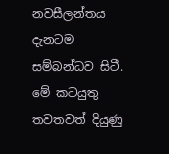නවසීලන්තය දැනටම සම්බන්ධව සිටී. මේ කටයුතු තවතවත් දියුණු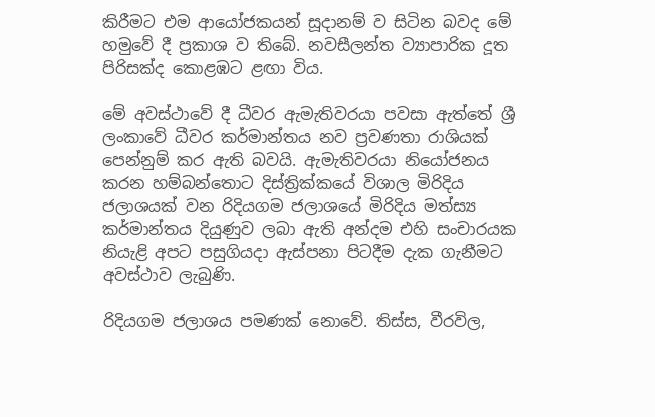කිරීමට එම ආයෝජකයන් සූදානම් ව සිටින බවද මේ හමුවේ දී ප්‍රකාශ ව තිබේ. නවසීලන්ත ව්‍යාපාරික දූත පිරිසක්ද කොළඹට ළඟා විය.

මේ අවස්ථාවේ දී ධීවර ඇමැතිවරයා පවසා ඇත්තේ ශ්‍රී ලංකාවේ ධීවර කර්මාන්තය නව ප්‍රවණතා රාශියක් පෙන්නුම් කර ඇති බවයි. ඇමැතිවරයා නියෝජනය කරන හම්බන්තොට දිස්ත්‍රික්කයේ විශාල මිරිදිය ජලාශයක් වන රිදියගම ජලාශයේ මිරිදිය මත්ස්‍ය කර්මාන්තය දියුණුව ලබා ඇති අන්දම එහි සංචාරයක නියැළි අපට පසුගියදා ඇස්පනා පිටදීම දැක ගැනීමට අවස්ථාව ලැබුණි.

රිදියගම ජලාශය පමණක් නොවේ. තිස්ස, වීරවිල,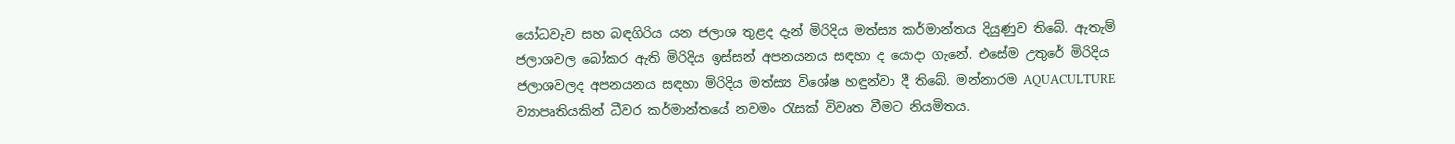යෝධවැව සහ බඳගිරිය යන ජලාශ තුළද දැන් මිරිදිය මත්ස්‍ය කර්මාන්තය දියුණුව තිබේ. ඇතැම් ජලාශවල බෝකර ඇති මිරිදිය ඉස්සන් අපනයනය සඳහා ද යොදා ගැනේ. එසේම උතුරේ මිරිදිය ජලාශවලද අපනයනය සඳහා මිරිදිය මත්ස්‍ය විශේෂ හඳුන්වා දී තිබේ. මන්නාරම AQUACULTURE ව්‍යාපෘතියකින් ධීවර කර්මාන්තයේ නවමං රැසක් විවෘත වීමට නියමිතය.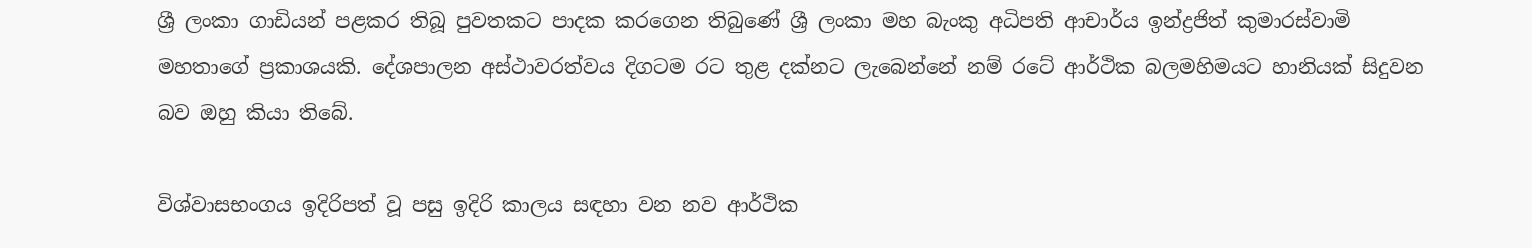ශ්‍රී ලංකා ගාඩියන් පළකර තිබූ පුවතකට පාදක කරගෙන තිබුණේ ශ්‍රී ලංකා මහ බැංකු අධිපති ආචාර්ය ඉන්ද්‍රජිත් කුමාරස්වාමි මහතාගේ ප්‍රකාශයකි. දේශපාලන අස්ථාවරත්වය දිගටම රට තුළ දක්නට ලැබෙන්නේ නම් රටේ ආර්ථික බලමහිමයට හානියක් සිදුවන බව ඔහු කියා තිබේ.

විශ්වාසභංගය ඉදිරිපත් වූ පසු ඉදිරි කාලය සඳහා වන නව ආර්ථික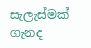සැලැස්මක් ගැනද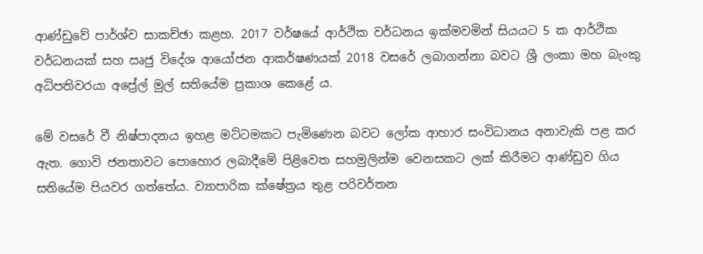ආණ්ඩුවේ පාර්ශ්ව සාකච්ඡා කළහ. 2017 වර්ෂයේ ආර්ථික වර්ධනය ඉක්මවමින් සියයට 5 ක ආර්ථික වර්ධනයක් සහ ඍජු විදේශ ආයෝජන ආකර්ෂණයක් 2018 වසරේ ලබාගන්නා බවට ශ්‍රී ලංකා මහ බැංකු අධිපතිවරයා අප්‍රේල් මුල් සතියේම ප්‍රකාශ කෙළේ ය.

මේ වසරේ වී නිෂ්පාදනය ඉහළ මට්ටමකට පැමිණෙන බවට ලෝක ආහාර සංවිධානය අනාවැකි පළ කර ඇත. ගොවි ජනතාවට පොහොර ලබාදීමේ පිළිවෙත සහමුලින්ම වෙනසකට ලක් කිරීමට ආණ්ඩුව ගිය සතියේම පියවර ගත්තේය. ව්‍යාපාරික ක්ෂේත්‍රය තුළ පරිවර්තන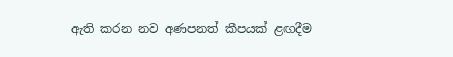ඇති කරන නව අණපනත් කීපයක් ළඟදීම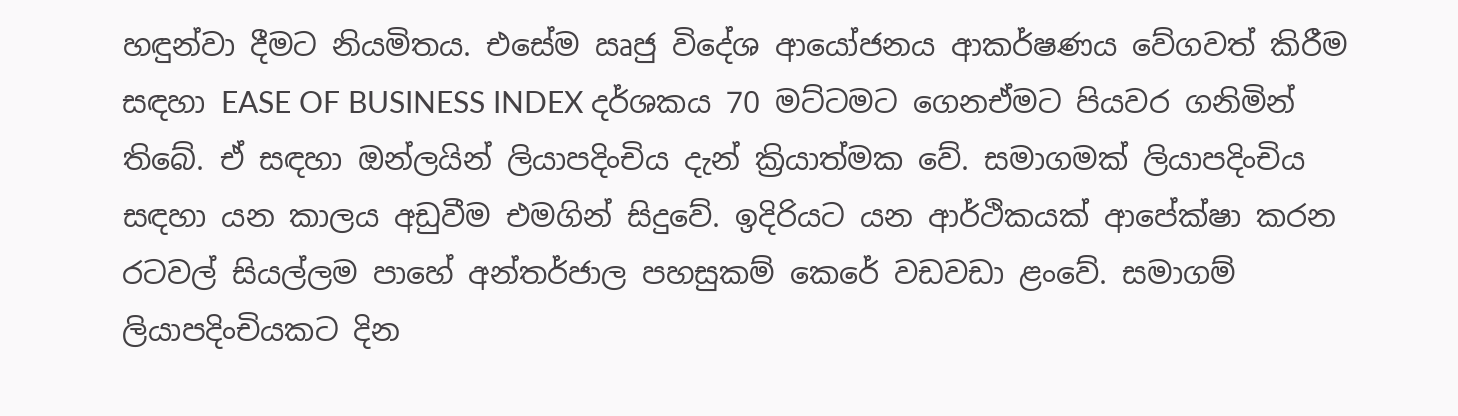හඳුන්වා දීමට නියමිතය. එසේම ඍජු විදේශ ආයෝජනය ආකර්ෂණය වේගවත් කිරීම සඳහා EASE OF BUSINESS INDEX දර්ශකය 70 මට්ටමට ගෙනඒමට පියවර ගනිමින් තිබේ. ඒ සඳහා ඔන්ලයින් ලියාපදිංචිය දැන් ක්‍රියාත්මක වේ. සමාගමක් ලියාපදිංචිය සඳහා යන කාලය අඩුවීම එමගින් සිදුවේ. ඉදිරියට යන ආර්ථිකයක් ආපේක්ෂා කරන රටවල් සියල්ලම පාහේ අන්තර්ජාල පහසුකම් කෙරේ වඩවඩා ළංවේ. සමාගම් ලියාපදිංචියකට දින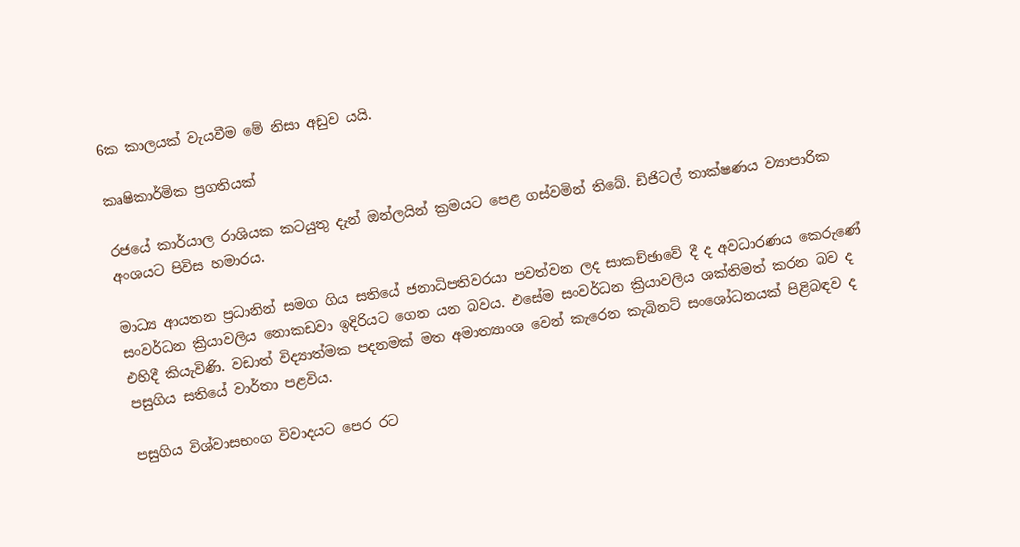6ක කාලයක් වැයවීම මේ නිසා අඩුව යයි.

කෘෂිකාර්මික ප්‍රගතියක්

රජයේ කාර්යාල රාශියක කටයුතු දැන් ඔන්ලයින් ක්‍රමයට පෙළ ගස්වමින් තිබේ. ඩිජිටල් තාක්ෂණය ව්‍යාපාරික අංශයට පිවිස හමාරය.

මාධ්‍ය ආයතන ප්‍රධානින් සමග ගිය සතියේ ජනාධිපතිවරයා පවත්වන ලද සාකච්ඡාවේ දී ද අවධාරණය කෙරුණේ සංවර්ධන ක්‍රියාවලිය නොකඩවා ඉදිරියට ගෙන යන බවය. එසේම සංවර්ධන ක්‍රියාවලිය ශක්තිමත් කරන බව ද එහිදී කියැවිණි. වඩාත් විද්‍යාත්මක පදනමක් මත අමාත්‍යාංශ වෙන් කැරෙන කැබිනට් සංශෝධනයක් පිළිබඳව ද පසුගිය සතියේ වාර්තා පළවිය.

පසුගිය විශ්වාසභංග විවාදයට පෙර රට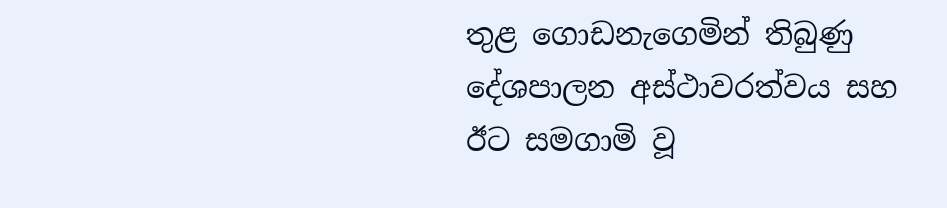තුළ ගොඩනැගෙමින් තිබුණු දේශපාලන අස්ථාවරත්වය සහ ඊට සමගාමි වූ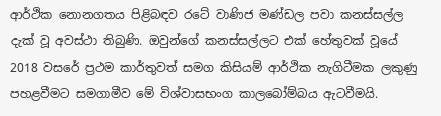ආර්ථික නොනගතය පිළිබඳව රටේ වාණිජ මණ්ඩල පවා කනස්සල්ල දැක් වූ අවස්ථා තිබුණි. ඔවුන්ගේ කනස්සල්ලට එක් හේතුවක් වූයේ 2018 වසරේ ප්‍රථම කාර්තුවත් සමග කිසියම් ආර්ථික නැගිටීමක ලකුණු පහළවීමට සමගාමීව මේ විශ්වාසභංග කාලබෝම්බය ඇටවීමයි.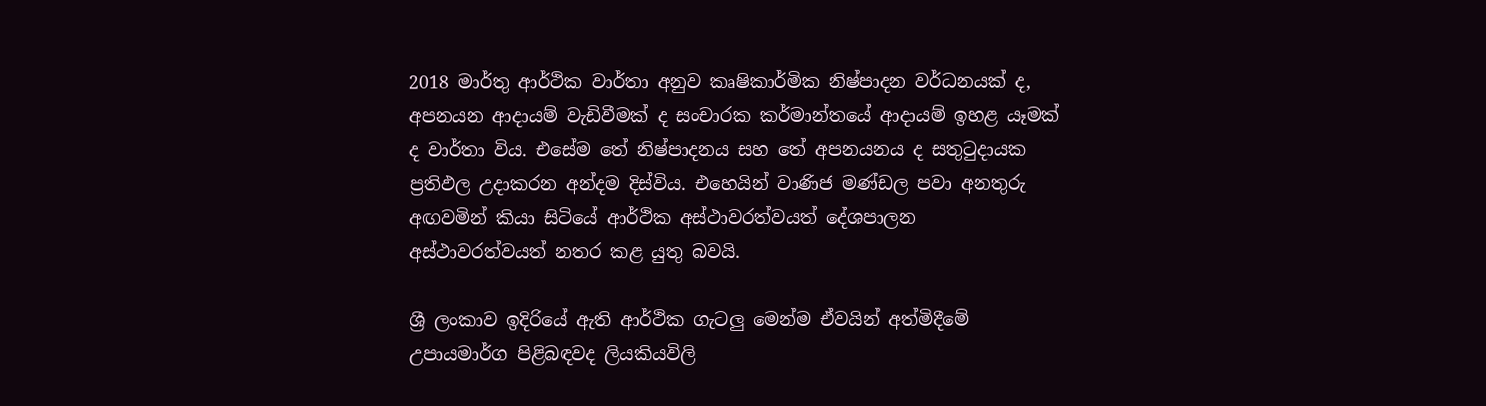2018 මාර්තු ආර්ථික වාර්තා අනුව කෘෂිකාර්මික නිෂ්පාදන වර්ධනයක් ද, අපනයන ආදායම් වැඩිවීමක් ද සංචාරක කර්මාන්තයේ ආදායම් ඉහළ යෑමක් ද වාර්තා විය. එසේම තේ නිෂ්පාදනය සහ තේ අපනයනය ද සතුටුදායක ප්‍රතිඵල උදාකරන අන්දම දිස්විය. එහෙයින් වාණිජ මණ්ඩල පවා අනතුරු අඟවමින් කියා සිටියේ ආර්ථික අස්ථාවරත්වයත් දේශපාලන අස්ථාවරත්වයත් නතර කළ යුතු බවයි.

ශ්‍රී ලංකාව ඉදිරියේ ඇති ආර්ථික ගැටලු මෙන්ම ඒවයින් අත්මිදීමේ උපායමාර්ග පිළිබඳවද ලියකියවිලි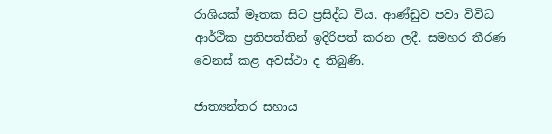රාශියක් මෑතක සිට ප්‍රසිද්ධ විය. ආණ්ඩුව පවා විවිධ ආර්ථික ප්‍රතිපත්තින් ඉදිරිපත් කරන ලදී. සමහර තීරණ වෙනස් කළ අවස්ථා ද තිබුණි.

ජාත්‍යන්තර සහාය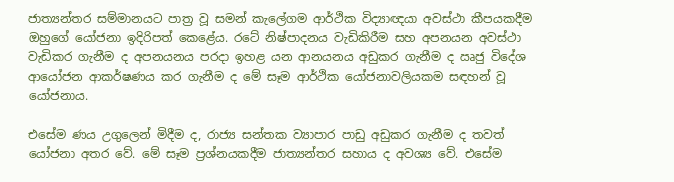ජාත්‍යන්තර සම්මානයට පාත්‍ර වූ සමන් කැලේගම ආර්ථික විද්‍යාඥයා අවස්ථා කීපයකදීම ඔහුගේ යෝජනා ඉදිරිපත් කෙළේය. රටේ නිෂ්පාදනය වැඩිකිරීම සහ අපනයන අවස්ථා වැඩිකර ගැනීම ද අපනයනය පරදා ඉහළ යන ආනයනය අඩුකර ගැනීම ද ඍජු විදේශ ආයෝජන ආකර්ෂණය කර ගැනීම ද මේ සෑම ආර්ථික යෝජනාවලියකම සඳහන් වූ යෝජනාය.

එසේම ණය උගුලෙන් මිදීම ද, රාජ්‍ය සන්තක ව්‍යාපාර පාඩු අඩුකර ගැනීම ද තවත් යෝජනා අතර වේ. මේ සෑම ප්‍රශ්නයකදීම ජාත්‍යන්තර සහාය ද අවශ්‍ය වේ. එසේම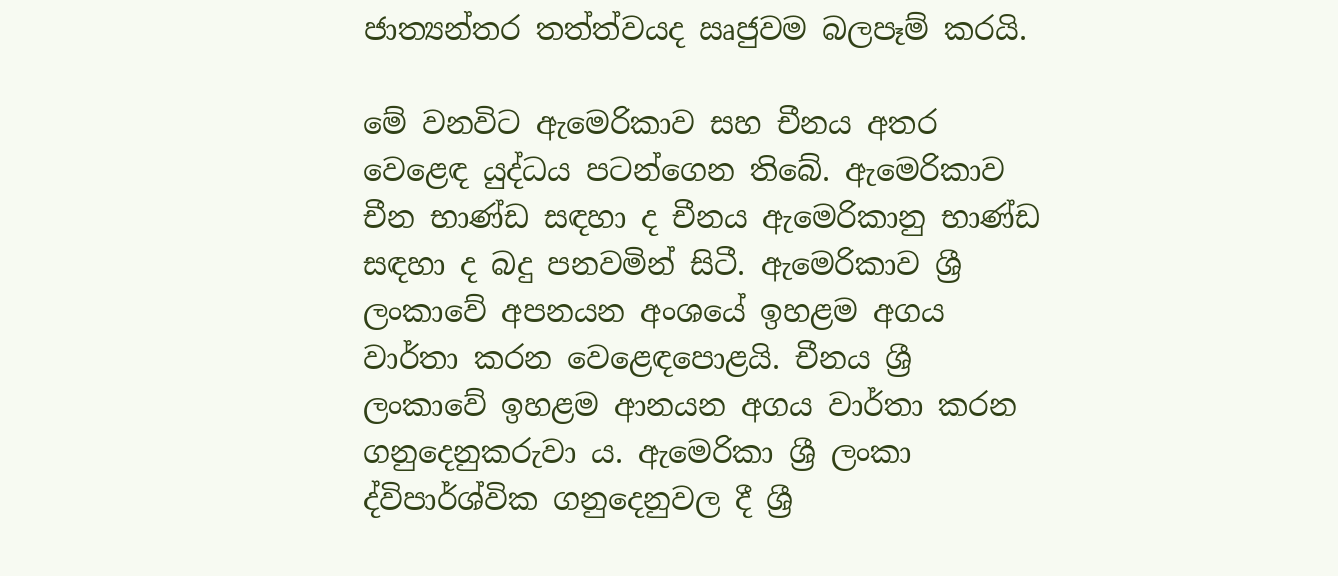ජාත්‍යන්තර තත්ත්වයද ඍජුවම බලපෑම් කරයි.

මේ වනවිට ඇමෙරිකාව සහ චීනය අතර වෙළෙඳ යුද්ධය පටන්ගෙන තිබේ. ඇමෙරිකාව චීන භාණ්ඩ සඳහා ද චීනය ඇමෙරිකානු භාණ්ඩ සඳහා ද බදු පනවමින් සිටී. ඇමෙරිකාව ශ්‍රී ලංකාවේ අපනයන අංශයේ ඉහළම අගය වාර්තා කරන වෙළෙඳපොළයි. චීනය ශ්‍රී ලංකාවේ ඉහළම ආනයන අගය වාර්තා කරන ගනුදෙනුකරුවා ය. ඇමෙරිකා ශ්‍රී ලංකා ද්විපාර්ශ්වික ගනුදෙනුවල දී ශ්‍රී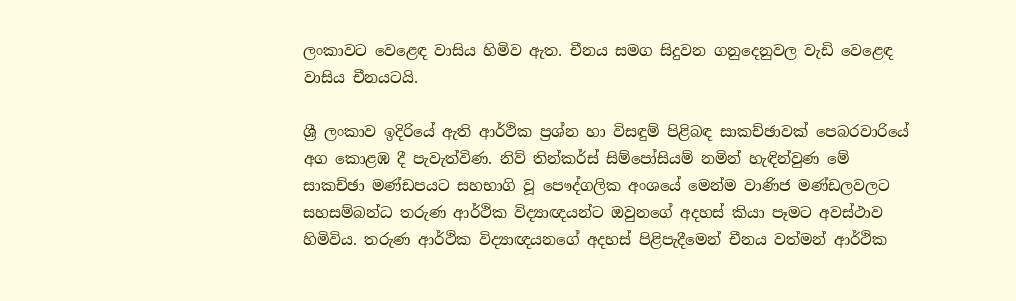ලංකාවට වෙළෙඳ වාසිය හිමිව ඇත. චීනය සමග සිදුවන ගනුදෙනුවල වැඩි වෙළෙඳ වාසිය චීනයටයි.

ශ්‍රී ලංකාව ඉදිරියේ ඇති ආර්ථික ප්‍රශ්න හා විසඳුම් පිළිබඳ සාකච්ඡාවක් පෙබරවාරියේ අග කොළඹ දී පැවැත්විණ. නිව් තින්කර්ස් සිම්පෝසියම් නමින් හැඳින්වුණ මේ සාකච්ඡා මණ්ඩපයට සහභාගි වූ පෞද්ගලික අංශයේ මෙන්ම වාණිජ මණ්ඩලවලට සහසම්බන්ධ තරුණ ආර්ථික විද්‍යාඥයන්ට ඔවුනගේ අදහස් කියා පෑමට අවස්ථාව හිමිවිය. තරුණ ආර්ථික විද්‍යාඥයනගේ අදහස් පිළිපැදීමෙන් චීනය වත්මන් ආර්ථික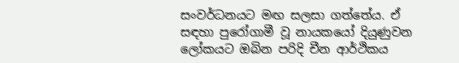සංවර්ධනයට මඟ සලසා ගත්තේය. ඒ සඳහා පුරෝගාමී වූ නායකයෝ දියුණුවන ලෝකයට ඔබින පරිදි චීන ආර්ථිකය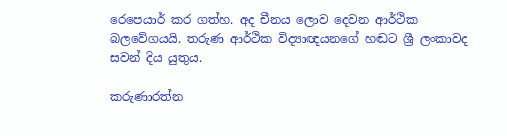රෙපෙයාර් කර ගත්හ. අද චීනය ලොව දෙවන ආර්ථික බලවේගයයි. තරුණ ආර්ථික විද්‍යාඥයනගේ හඬට ශ්‍රී ලංකාවද සවන් දිය යුතුය.

කරුණාරත්න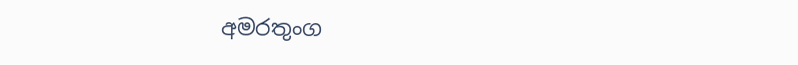අමරතුංග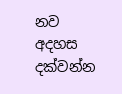නව අදහස දක්වන්න